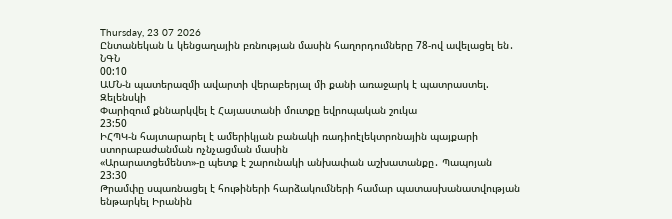Thursday, 23 07 2026
Ընտանեկան և կենցաղային բռնության մասին հաղորդումները 78-ով ավելացել են․ ՆԳՆ
00:10
ԱՄՆ-ն պատերազմի ավարտի վերաբերյալ մի քանի առաջարկ է պատրաստել. Զելենսկի
Փարիզում քննարկվել է Հայաստանի մուտքը եվրոպական շուկա
23:50
ԻՀՊԿ-ն հայտարարել է ամերիկյան բանակի ռադիոէլեկտրոնային պայքարի ստորաբաժանման ոչնչացման մասին
«Արարատցեմենտ»-ը պետք է շարունակի անխափան աշխատանքը․ Պապոյան
23:30
Թրամփը սպառնացել է հութիների հարձակումների համար պատասխանատվության ենթարկել Իրանին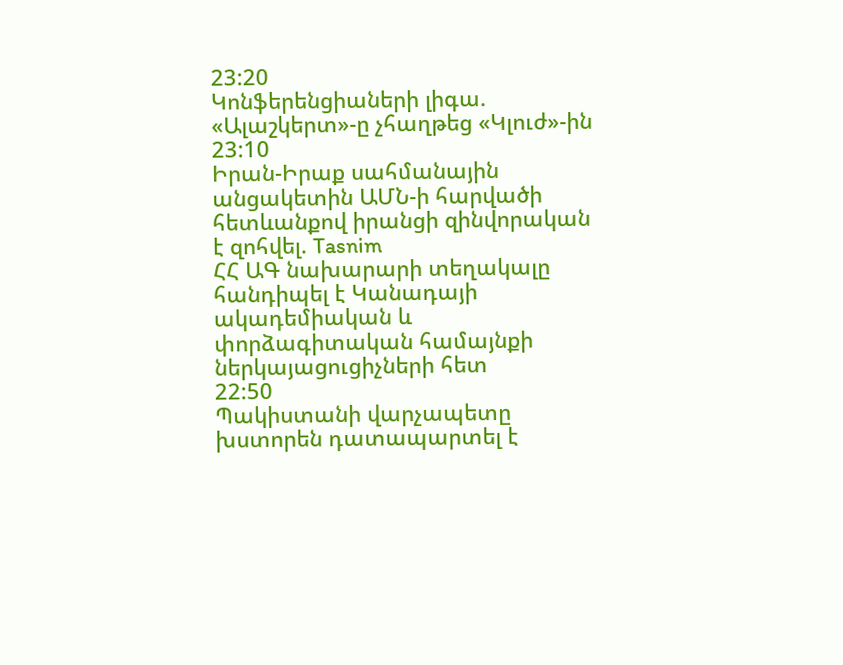23:20
Կոնֆերենցիաների լիգա. «Ալաշկերտ»-ը չհաղթեց «Կլուժ»-ին
23:10
Իրան-Իրաք սահմանային անցակետին ԱՄՆ-ի հարվածի հետևանքով իրանցի զինվորական է զոհվել. Tasnim
ՀՀ ԱԳ նախարարի տեղակալը հանդիպել է Կանադայի ակադեմիական և փորձագիտական համայնքի ներկայացուցիչների հետ
22:50
Պակիստանի վարչապետը խստորեն դատապարտել է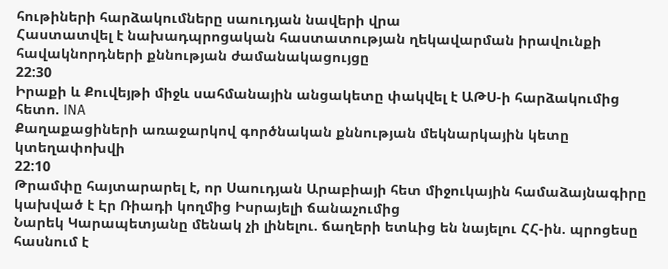հութիների հարձակումները սաուդյան նավերի վրա
Հաստատվել է նախադպրոցական հաստատության ղեկավարման իրավունքի հավակնորդների քննության ժամանակացույցը
22:30
Իրաքի և Քուվեյթի միջև սահմանային անցակետը փակվել է ԱԹՍ-ի հարձակումից հետո. INA
Քաղաքացիների առաջարկով գործնական քննության մեկնարկային կետը կտեղափոխվի
22:10
Թրամփը հայտարարել է, որ Սաուդյան Արաբիայի հետ միջուկային համաձայնագիրը կախված է Էր Ռիադի կողմից Իսրայելի ճանաչումից
Նարեկ Կարապետյանը մենակ չի լինելու. ճաղերի ետևից են նայելու ՀՀ-ին. պրոցեսը հասնում է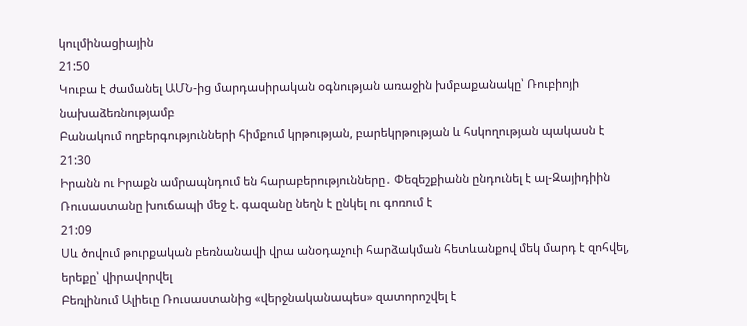կուլմինացիային
21:50
Կուբա է ժամանել ԱՄՆ-ից մարդասիրական օգնության առաջին խմբաքանակը՝ Ռուբիոյի նախաձեռնությամբ
Բանակում ողբերգությունների հիմքում կրթության, բարեկրթության և հսկողության պակասն է
21:30
Իրանն ու Իրաքն ամրապնդում են հարաբերությունները․ Փեզեշքիանն ընդունել է ալ-Զայիդիին
Ռուսաստանը խուճապի մեջ է. գազանը նեղն է ընկել ու գոռում է
21:09
Սև ծովում թուրքական բեռնանավի վրա անօդաչուի հարձակման հետևանքով մեկ մարդ է զոհվել, երեքը՝ վիրավորվել
Բեռլինում Ալիեւը Ռուսաստանից «վերջնականապես» զատորոշվել է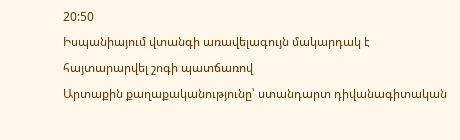20:50
Իսպանիայում վտանգի առավելագույն մակարդակ է հայտարարվել շոգի պատճառով
Արտաքին քաղաքականությունը՝ ստանդարտ դիվանագիտական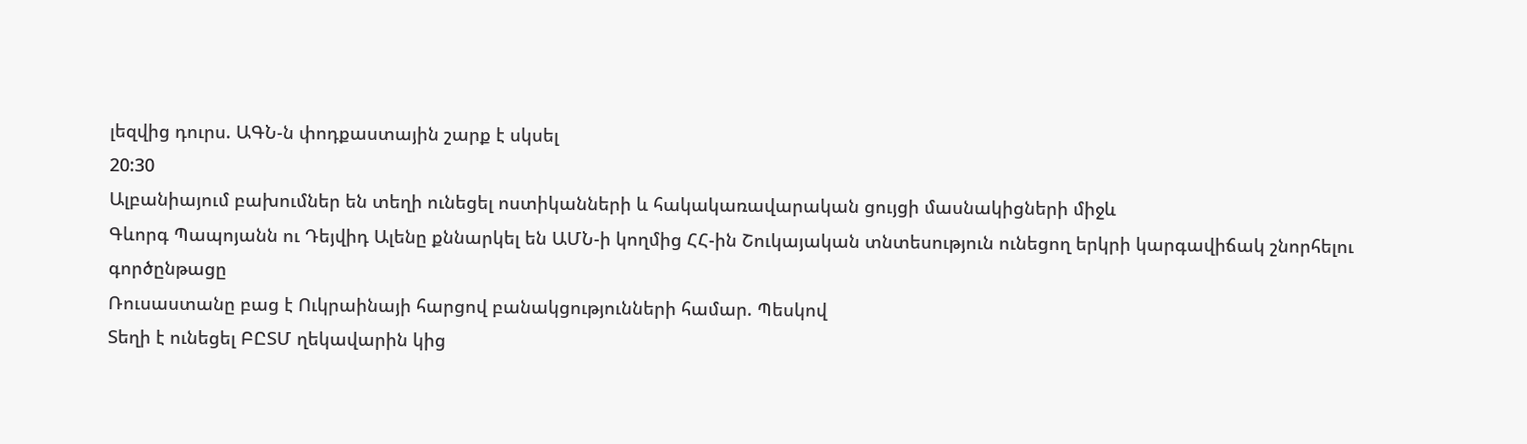լեզվից դուրս. ԱԳՆ-ն փոդքաստային շարք է սկսել
20:30
Ալբանիայում բախումներ են տեղի ունեցել ոստիկանների և հակակառավարական ցույցի մասնակիցների միջև
Գևորգ Պապոյանն ու Դեյվիդ Ալենը քննարկել են ԱՄՆ-ի կողմից ՀՀ-ին Շուկայական տնտեսություն ունեցող երկրի կարգավիճակ շնորհելու գործընթացը
Ռուսաստանը բաց է Ուկրաինայի հարցով բանակցությունների համար. Պեսկով
Տեղի է ունեցել ԲԸՏՄ ղեկավարին կից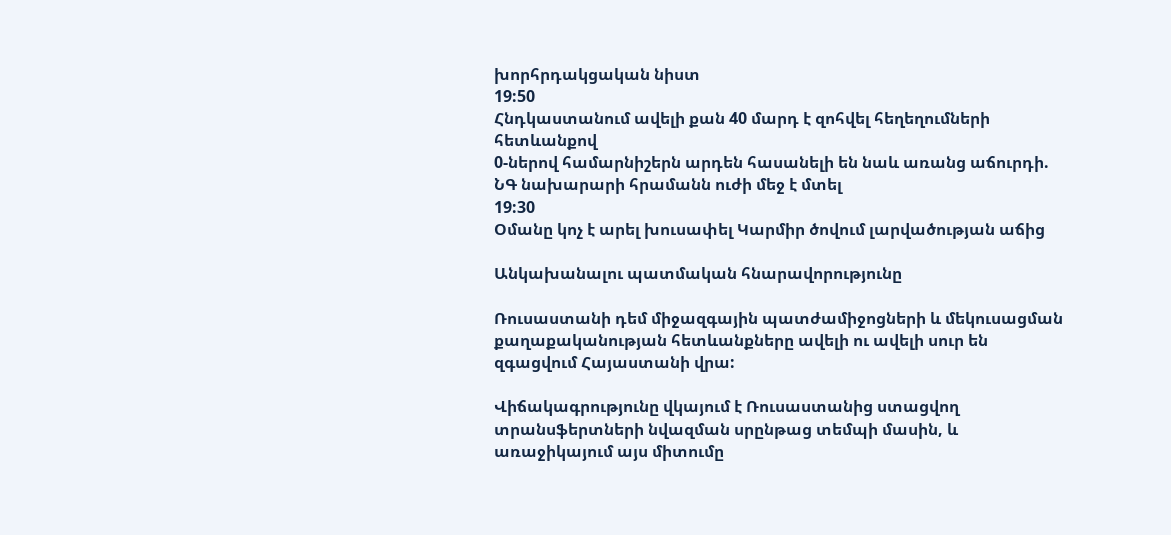խորհրդակցական նիստ
19:50
Հնդկաստանում ավելի քան 40 մարդ է զոհվել հեղեղումների հետևանքով
0-ներով համարնիշերն արդեն հասանելի են նաև առանց աճուրդի. ՆԳ նախարարի հրամանն ուժի մեջ է մտել
19:30
Օմանը կոչ է արել խուսափել Կարմիր ծովում լարվածության աճից

Անկախանալու պատմական հնարավորությունը

Ռուսաստանի դեմ միջազգային պատժամիջոցների և մեկուսացման քաղաքականության հետևանքները ավելի ու ավելի սուր են զգացվում Հայաստանի վրա:

Վիճակագրությունը վկայում է Ռուսաստանից ստացվող տրանսֆերտների նվազման սրընթաց տեմպի մասին, և առաջիկայում այս միտումը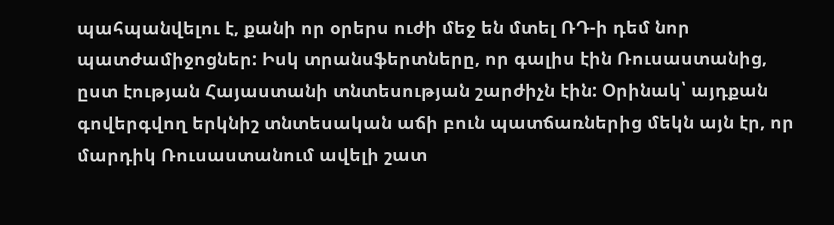պահպանվելու է, քանի որ օրերս ուժի մեջ են մտել ՌԴ-ի դեմ նոր պատժամիջոցներ: Իսկ տրանսֆերտները, որ գալիս էին Ռուսաստանից, ըստ էության Հայաստանի տնտեսության շարժիչն էին: Օրինակ՝ այդքան գովերգվող երկնիշ տնտեսական աճի բուն պատճառներից մեկն այն էր, որ մարդիկ Ռուսաստանում ավելի շատ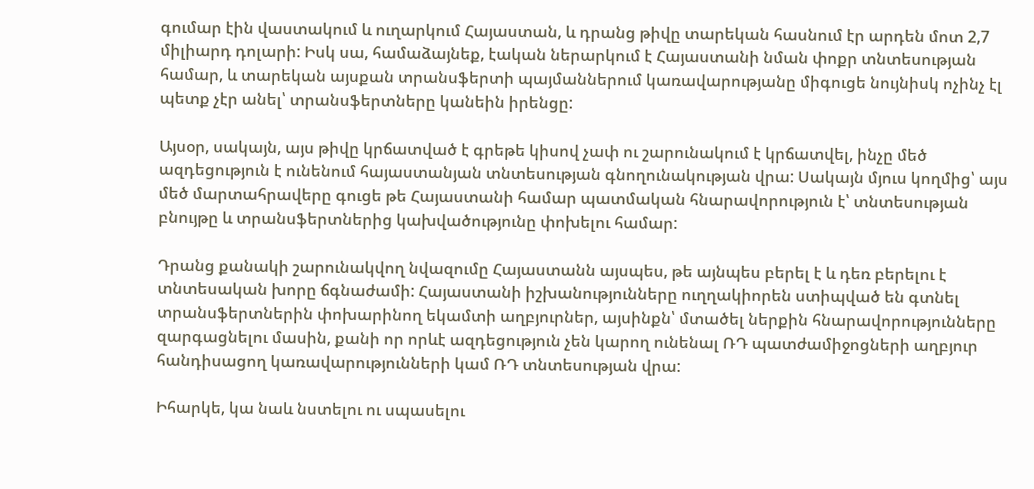գումար էին վաստակում և ուղարկում Հայաստան, և դրանց թիվը տարեկան հասնում էր արդեն մոտ 2,7 միլիարդ դոլարի: Իսկ սա, համաձայնեք, էական ներարկում է Հայաստանի նման փոքր տնտեսության համար, և տարեկան այսքան տրանսֆերտի պայմաններում կառավարությանը միգուցե նույնիսկ ոչինչ էլ պետք չէր անել՝ տրանսֆերտները կանեին իրենցը:

Այսօր, սակայն, այս թիվը կրճատված է գրեթե կիսով չափ ու շարունակում է կրճատվել, ինչը մեծ ազդեցություն է ունենում հայաստանյան տնտեսության գնողունակության վրա: Սակայն մյուս կողմից՝ այս մեծ մարտահրավերը գուցե թե Հայաստանի համար պատմական հնարավորություն է՝ տնտեսության բնույթը և տրանսֆերտներից կախվածությունը փոխելու համար:

Դրանց քանակի շարունակվող նվազումը Հայաստանն այսպես, թե այնպես բերել է և դեռ բերելու է տնտեսական խորը ճգնաժամի: Հայաստանի իշխանությունները ուղղակիորեն ստիպված են գտնել տրանսֆերտներին փոխարինող եկամտի աղբյուրներ, այսինքն՝ մտածել ներքին հնարավորությունները զարգացնելու մասին, քանի որ որևէ ազդեցություն չեն կարող ունենալ ՌԴ պատժամիջոցների աղբյուր հանդիսացող կառավարությունների կամ ՌԴ տնտեսության վրա:

Իհարկե, կա նաև նստելու ու սպասելու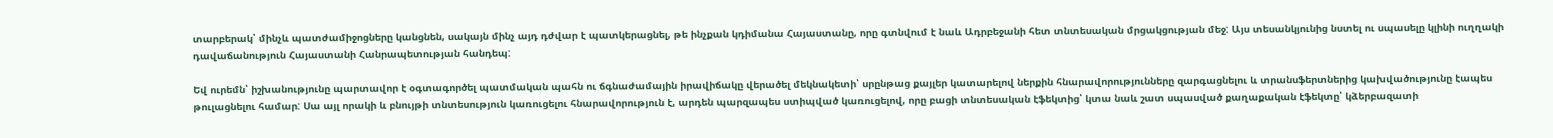տարբերակ՝ մինչև պատժամիջոցները կանցնեն, սակայն մինչ այդ դժվար է պատկերացնել, թե ինչքան կդիմանա Հայաստանը, որը գտնվում է նաև Ադրբեջանի հետ տնտեսական մրցակցության մեջ: Այս տեսանկյունից նստել ու սպասելը կլինի ուղղակի դավաճանություն Հայաստանի Հանրապետության հանդեպ:

Եվ ուրեմն՝ իշխանությունը պարտավոր է օգտագործել պատմական պահն ու ճգնաժամային իրավիճակը վերածել մեկնակետի՝ սրընթաց քայլեր կատարելով ներքին հնարավորությունները զարգացնելու և տրանսֆերտներից կախվածությունը էապես թուլացնելու համար: Սա այլ որակի և բնույթի տնտեսություն կառուցելու հնարավորություն է, արդեն պարզապես ստիպված կառուցելով, որը բացի տնտեսական էֆեկտից՝ կտա նաև շատ սպասված քաղաքական էֆեկտը՝ կձերբազատի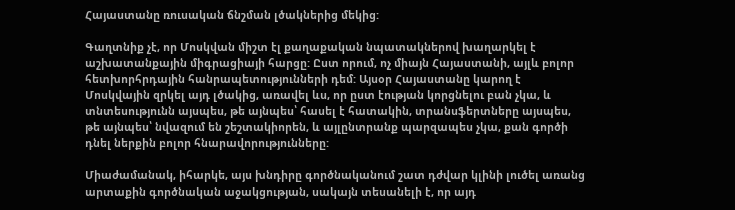Հայաստանը ռուսական ճնշման լծակներից մեկից:

Գաղտնիք չէ, որ Մոսկվան միշտ էլ քաղաքական նպատակներով խաղարկել է աշխատանքային միգրացիայի հարցը: Ըստ որում, ոչ միայն Հայաստանի, այլև բոլոր հետխորհրդային հանրապետությունների դեմ: Այսօր Հայաստանը կարող է Մոսկվային զրկել այդ լծակից, առավել ևս, որ ըստ էության կորցնելու բան չկա, և տնտեսությունն այսպես, թե այնպես՝ հասել է հատակին, տրանսֆերտները այսպես, թե այնպես՝ նվազում են շեշտակիորեն, և այլընտրանք պարզապես չկա, քան գործի դնել ներքին բոլոր հնարավորությունները:

Միաժամանակ, իհարկե, այս խնդիրը գործնականում շատ դժվար կլինի լուծել առանց արտաքին գործնական աջակցության, սակայն տեսանելի է, որ այդ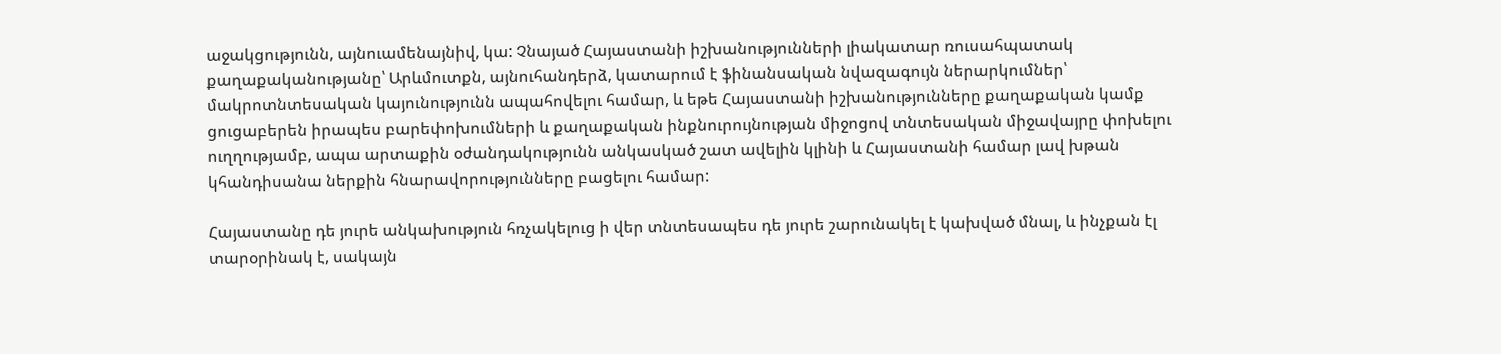աջակցությունն, այնուամենայնիվ, կա: Չնայած Հայաստանի իշխանությունների լիակատար ռուսահպատակ քաղաքականությանը՝ Արևմուտքն, այնուհանդերձ, կատարում է ֆինանսական նվազագույն ներարկումներ՝ մակրոտնտեսական կայունությունն ապահովելու համար, և եթե Հայաստանի իշխանությունները քաղաքական կամք ցուցաբերեն իրապես բարեփոխումների և քաղաքական ինքնուրույնության միջոցով տնտեսական միջավայրը փոխելու ուղղությամբ, ապա արտաքին օժանդակությունն անկասկած շատ ավելին կլինի և Հայաստանի համար լավ խթան կհանդիսանա ներքին հնարավորությունները բացելու համար:

Հայաստանը դե յուրե անկախություն հռչակելուց ի վեր տնտեսապես դե յուրե շարունակել է կախված մնալ, և ինչքան էլ տարօրինակ է, սակայն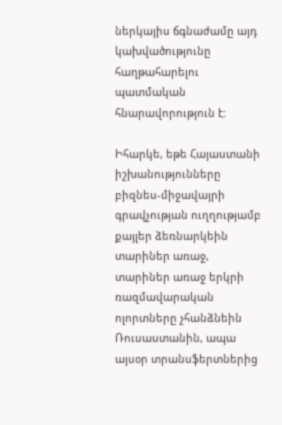ներկայիս ճգնաժամը այդ կախվածությունը հաղթահարելու պատմական հնարավորություն է:

Իհարկե, եթե Հայաստանի իշխանությունները բիզնես-միջավայրի գրավչության ուղղությամբ քայլեր ձեռնարկեին տարիներ առաջ, տարիներ առաջ երկրի ռազմավարական ոլորտները չհանձնեին Ռուսաստանին, ապա այսօր տրանսֆերտներից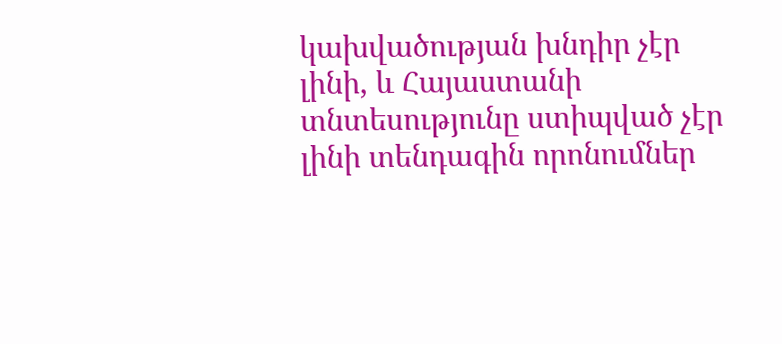կախվածության խնդիր չէր լինի, և Հայաստանի տնտեսությունը ստիպված չէր լինի տենդագին որոնումներ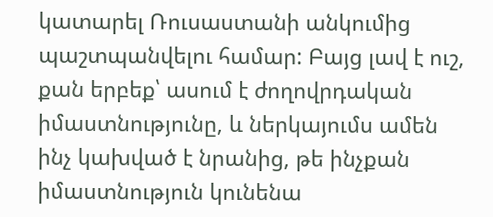կատարել Ռուսաստանի անկումից պաշտպանվելու համար: Բայց լավ է ուշ, քան երբեք՝ ասում է ժողովրդական իմաստնությունը, և ներկայումս ամեն ինչ կախված է նրանից, թե ինչքան իմաստնություն կունենա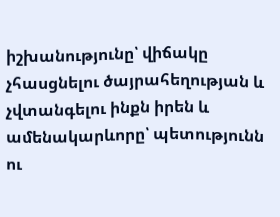իշխանությունը՝ վիճակը չհասցնելու ծայրահեղության և չվտանգելու ինքն իրեն և ամենակարևորը՝ պետությունն ու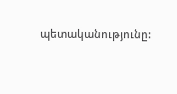պետականությունը: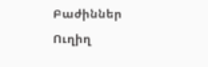Բաժիններ
Ուղիղ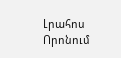Լրահոս
Որոնում